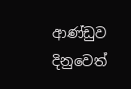ආණ්ඩුව දිනුවෙත්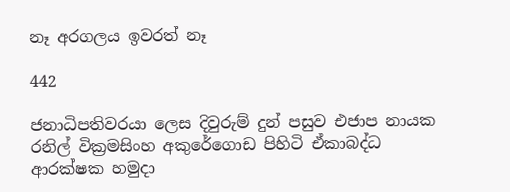නෑ අරගලය ඉවරත් නෑ

442

ජනාධිපතිවරයා ලෙස දිවුරුම් දුන් පසුව එජාප නායක රනිල් වික්‍රමසිංහ අකුරේගොඩ පිහිටි ඒකාබද්ධ ආරක්ෂක හමුදා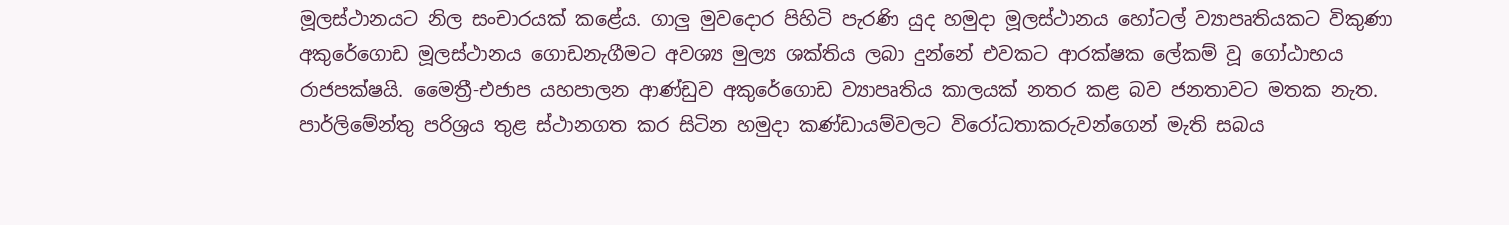මූලස්ථානයට නිල සංචාරයක් කළේය. ගාලු මුවදොර පිහිටි පැරණි යුද හමුදා මූලස්ථානය හෝටල් ව්‍යාපෘතියකට විකුණා අකුරේගොඩ මූලස්ථානය ගොඩනැගීමට අවශ්‍ය මුල්‍ය ශක්තිය ලබා දුන්නේ එවකට ආරක්ෂක ලේකම් වූ ගෝඨාභය රාජපක්ෂයි. මෛත්‍රී-එජාප යහපාලන ආණ්ඩුව අකුරේගොඩ ව්‍යාපෘතිය කාලයක් නතර කළ බව ජනතාවට මතක නැත. පාර්ලිමේන්තු පරිශ්‍රය තුළ ස්ථානගත කර සිටින හමුදා කණ්ඩායම්වලට විරෝධතාකරුවන්ගෙන් මැති සබය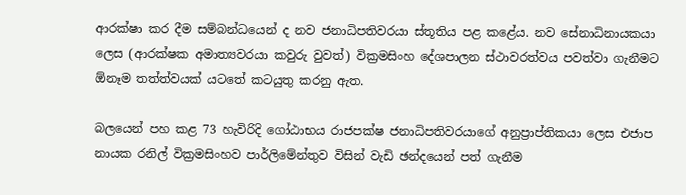ආරක්ෂා කර දීම සම්බන්ධයෙන් ද නව ජනාධිපතිවරයා ස්තූතිය පළ කළේය. නව සේනාධිනායකයා ලෙස (ආරක්ෂක අමාත්‍යවරයා කවුරු වුවත්) වික්‍රමසිංහ දේශපාලන ස්ථාවරත්වය පවත්වා ගැනීමට ඕනෑම තත්ත්වයක් යටතේ කටයුතු කරනු ඇත.

බලයෙන් පහ කළ 73 හැවිරිදි ගෝඨාභය රාජපක්ෂ ජනාධිපතිවරයාගේ අනුප්‍රාප්තිකයා ලෙස එජාප නායක රනිල් වික්‍රමසිංහව පාර්ලිමේන්තුව විසින් වැඩි ඡන්දයෙන් පත් ගැනීම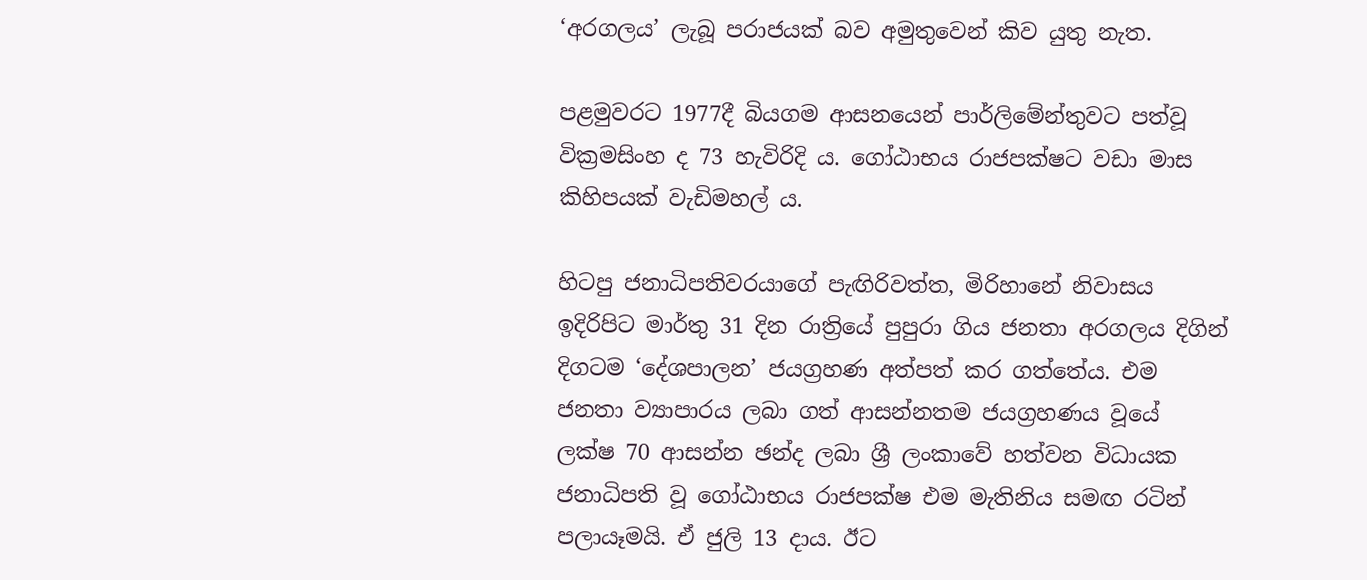‘අරගලය’ ලැබූ පරාජයක් බව අමුතුවෙන් කිව යුතු නැත.

පළමුවරට 1977දී බියගම ආසනයෙන් පාර්ලිමේන්තුවට පත්වූ වික්‍රමසිංහ ද 73 හැවිරිදි ය. ගෝඨාභය රාජපක්ෂට වඩා මාස කිහිපයක් වැඩිමහල් ය.

හිටපු ජනාධිපතිවරයාගේ පැඟිරිවත්ත, මිරිහානේ නිවාසය ඉදිරිපිට මාර්තු 31 දින රාත්‍රියේ පුපුරා ගිය ජනතා අරගලය දිගින් දිගටම ‘දේශපාලන’ ජයග්‍රහණ අත්පත් කර ගත්තේය. එම ජනතා ව්‍යාපාරය ලබා ගත් ආසන්නතම ජයග්‍රහණය වූයේ ලක්ෂ 70 ආසන්න ඡන්ද ලබා ශ්‍රී ලංකාවේ හත්වන විධායක ජනාධිපති වූ ගෝඨාභය රාජපක්ෂ එම මැතිනිය සමඟ රටින් පලායෑමයි. ඒ ජුලි 13 දාය. ඊට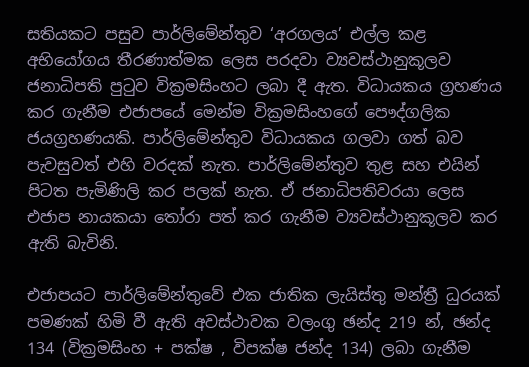සතියකට පසුව පාර්ලිමේන්තුව ‘අරගලය’ එල්ල කළ අභියෝගය තීරණාත්මක ලෙස පරදවා ව්‍යවස්ථානුකූලව ජනාධිපති පුටුව වික්‍රමසිංහට ලබා දී ඇත. විධායකය ග්‍රහණය කර ගැනීම එජාපයේ මෙන්ම වික්‍රමසිංහගේ පෞද්ගලික ජයග්‍රහණයකි. පාර්ලිමේන්තුව විධායකය ගලවා ගත් බව පැවසුවත් එහි වරදක් නැත. පාර්ලිමේන්තුව තුළ සහ එයින් පිටත පැමිණිලි කර පලක් නැත. ඒ ජනාධිපතිවරයා ලෙස එජාප නායකයා තෝරා පත් කර ගැනීම ව්‍යවස්ථානුකූලව කර ඇති බැවිනි.

එජාපයට පාර්ලිමේන්තුවේ එක ජාතික ලැයිස්තු මන්ත්‍රී ධුරයක් පමණක් හිමි වී ඇති අවස්ථාවක වලංගු ඡන්ද 219 න්, ඡන්ද 134 (වික්‍රමසිංහ + පක්ෂ , විපක්ෂ ජන්ද 134) ලබා ගැනීම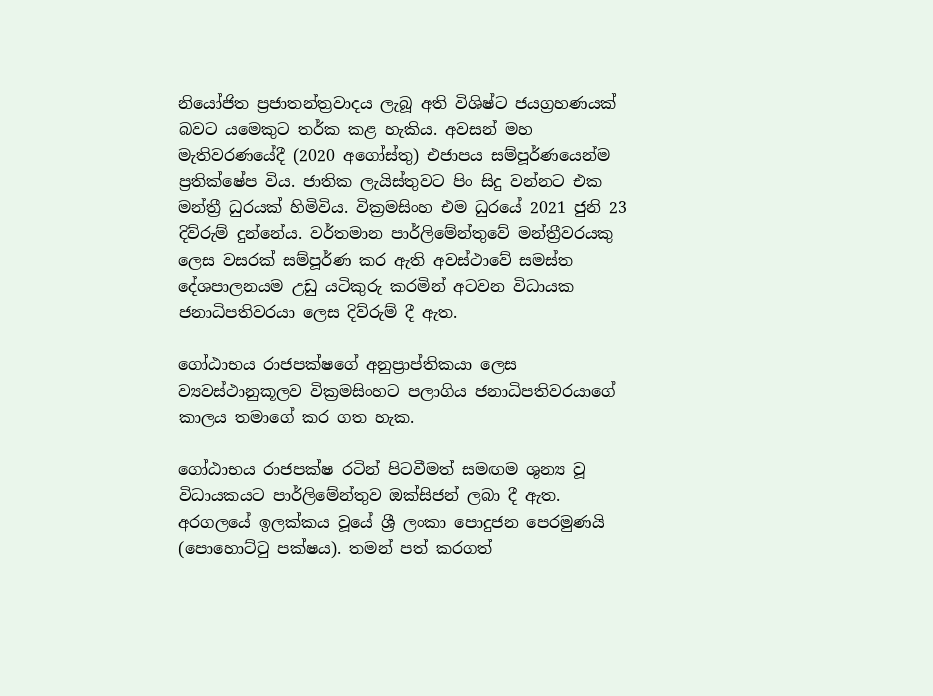නියෝජිත ප්‍රජාතන්ත්‍රවාදය ලැබූ අති විශිෂ්ට ජයග්‍රහණයක් බවට යමෙකුට තර්ක කළ හැකිය. අවසන් මහ මැතිවරණයේදී (2020 අගෝස්තු) එජාපය සම්පූර්ණයෙන්ම ප්‍රතික්ෂේප විය. ජාතික ලැයිස්තුවට පිං සිදු වන්නට එක මන්ත්‍රී ධුරයක් හිමිවිය. වික්‍රමසිංහ එම ධුරයේ 2021 ජුනි 23 දිව්රුම් දුන්නේය. වර්තමාන පාර්ලිමේන්තුවේ මන්ත්‍රීවරයකු ලෙස වසරක් සම්පූර්ණ කර ඇති අවස්ථාවේ සමස්ත දේශපාලනයම උඩු යටිකුරු කරමින් අටවන විධායක ජනාධිපතිවරයා ලෙස දිව්රුම් දී ඇත.

ගෝඨාභය රාජපක්ෂගේ අනුප්‍රාප්තිකයා ලෙස ව්‍යවස්ථානුකූලව වික්‍රමසිංහට පලාගිය ජනාධිපතිවරයාගේ කාලය තමාගේ කර ගත හැක.

ගෝඨාභය රාජපක්ෂ රටින් පිටවීමත් සමඟම ශුන්‍ය වූ විධායකයට පාර්ලිමේන්තුව ඔක්සිජන් ලබා දී ඇත. අරගලයේ ඉලක්කය වූයේ ශ්‍රී ලංකා පොදුජන පෙරමුණයි (පොහොට්ටු පක්ෂය). තමන් පත් කරගත්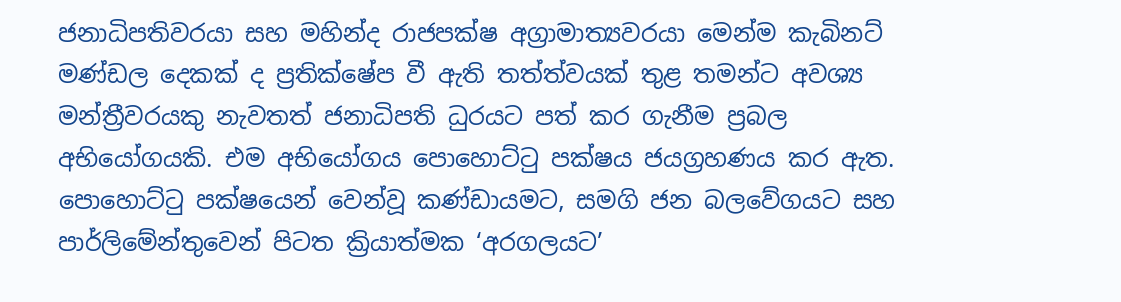ජනාධිපතිවරයා සහ මහින්ද රාජපක්ෂ අග්‍රාමාත්‍යවරයා මෙන්ම කැබිනට් මණ්ඩල දෙකක් ද ප්‍රතික්ෂේප වී ඇති තත්ත්වයක් තුළ තමන්ට අවශ්‍ය මන්ත්‍රීවරයකු නැවතත් ජනාධිපති ධුරයට පත් කර ගැනීම ප්‍රබල අභියෝගයකි. එම අභියෝගය පොහොට්ටු පක්ෂය ජයග්‍රහණය කර ඇත. පොහොට්ටු පක්ෂයෙන් වෙන්වූ කණ්ඩායමට, සමගි ජන බලවේගයට සහ පාර්ලිමේන්තුවෙන් පිටත ක්‍රියාත්මක ‘අරගලයට’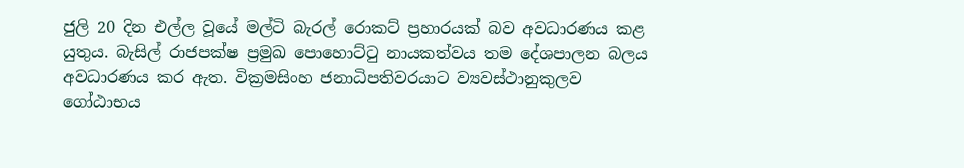ජුලි 20 දින එල්ල වූයේ මල්ටි බැරල් රොකට් ප්‍රහාරයක් බව අවධාරණය කළ යුතුය. බැසිල් රාජපක්ෂ ප්‍රමුඛ පොහොට්ටු නායකත්වය තම දේශපාලන බලය අවධාරණය කර ඇත. වික්‍රමසිංහ ජනාධිපතිවරයාට ව්‍යවස්ථානුකුලව ගෝඨාභය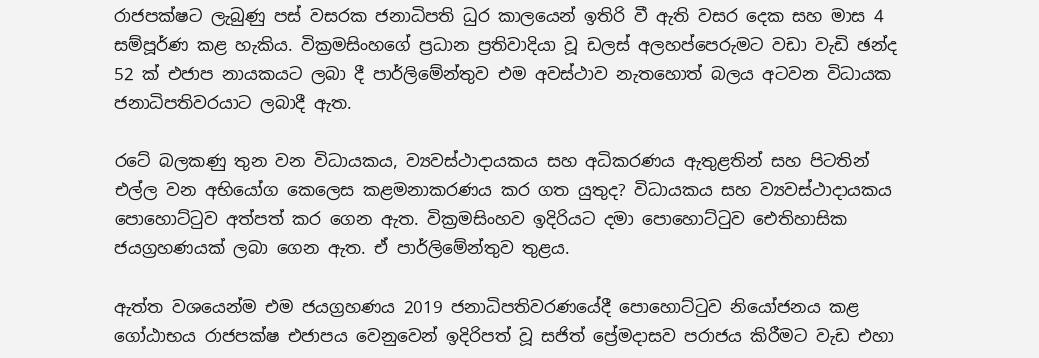රාජපක්ෂට ලැබුණු පස් වසරක ජනාධිපති ධුර කාලයෙන් ඉතිරි වී ඇති වසර දෙක සහ මාස 4 සම්පූර්ණ කළ හැකිය. වික්‍රමසිංහගේ ප්‍රධාන ප්‍රතිවාදියා වූ ඩලස් අලහප්පෙරුමට වඩා වැඩි ඡන්ද 52 ක් එජාප නායකයට ලබා දී පාර්ලිමේන්තුව එම අවස්ථාව නැතහොත් බලය අටවන විධායක ජනාධිපතිවරයාට ලබාදී ඇත.

රටේ බලකණු තුන වන විධායකය, ව්‍යවස්ථාදායකය සහ අධිකරණය ඇතුළතින් සහ පිටතින් එල්ල වන අභියෝග කෙලෙස කළමනාකරණය කර ගත යුතුද? විධායකය සහ ව්‍යවස්ථාදායකය පොහොට්ටුව අත්පත් කර ගෙන ඇත. වික්‍රමසිංහව ඉදිරියට දමා පොහොට්ටුව ඓතිහාසික ජයග්‍රහණයක් ලබා ගෙන ඇත. ඒ පාර්ලිමේන්තුව තුළය.

ඇත්ත වශයෙන්ම එම ජයග්‍රහණය 2019 ජනාධිපතිවරණයේදී පොහොට්ටුව නියෝජනය කළ ගෝඨාභය රාජපක්ෂ එජාපය වෙනුවෙන් ඉදිරිපත් වූ සජිත් ප්‍රේමදාසව පරාජය කිරීමට වැඩ එහා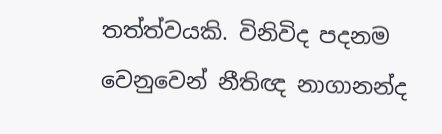තත්ත්වයකි. විනිවිද පදනම වෙනුවෙන් නීතිඥ නාගානන්ද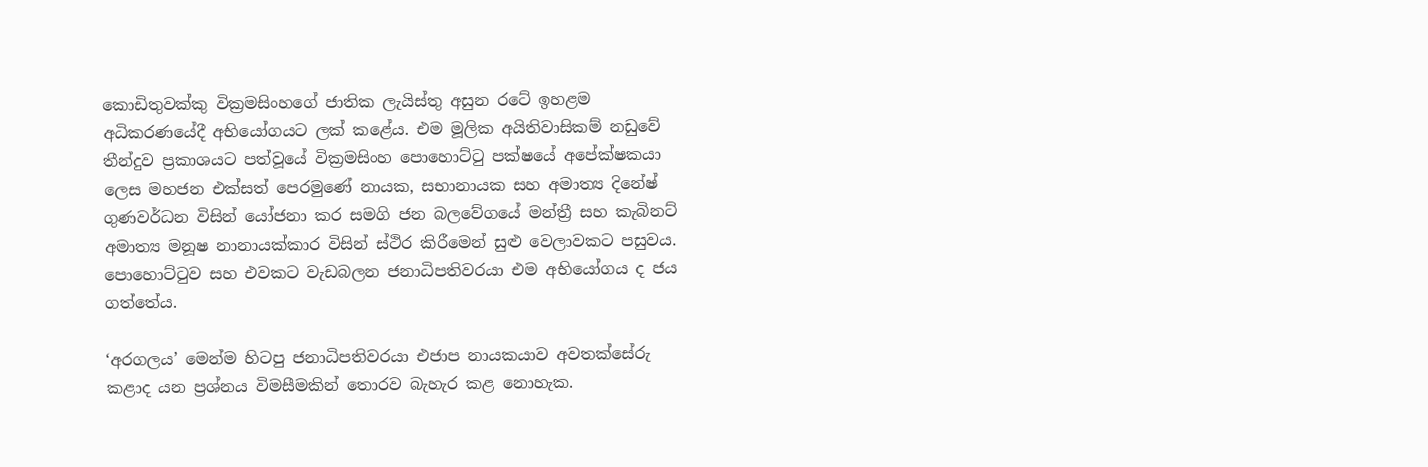කොඩිතුවක්කු වික්‍රමසිංහගේ ජාතික ලැයිස්තු අසුන රටේ ඉහළම අධිකරණයේදී අභියෝගයට ලක් කළේය. එම මූලික අයිතිවාසිකම් නඩුවේ තීන්දුව ප්‍රකාශයට පත්වූයේ වික්‍රමසිංහ පොහොට්ටු පක්ෂයේ අපේක්ෂකයා ලෙස මහජන එක්සත් පෙරමුණේ නායක, සභානායක සහ අමාත්‍ය දිනේෂ් ගුණවර්ධන විසින් යෝජනා කර සමගි ජන බලවේගයේ මන්ත්‍රී සහ කැබිනට් අමාත්‍ය මනූෂ නානායක්කාර විසින් ස්ථිර කිරීමෙන් සුළු වෙලාවකට පසුවය. පොහොට්ටුව සහ එවකට වැඩබලන ජනාධිපතිවරයා එම අභියෝගය ද ජය ගත්තේය.

‘අරගලය’ මෙන්ම හිටපු ජනාධිපතිවරයා එජාප නායකයාව අවතක්සේරු කළාද යන ප්‍රශ්නය විමසීමකින් තොරව බැහැර කළ නොහැක.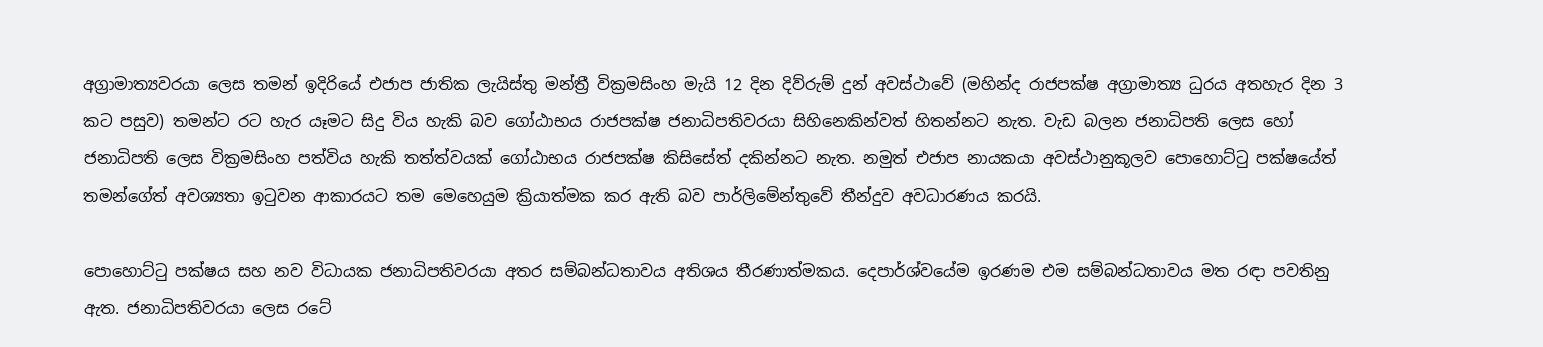අග්‍රාමාත්‍යවරයා ලෙස තමන් ඉදිරියේ එජාප ජාතික ලැයිස්තු මන්ත්‍රී වික්‍රමසිංහ මැයි 12 දින දිව්රුම් දුන් අවස්ථාවේ (මහින්ද රාජපක්ෂ අග්‍රාමාත්‍ය ධුරය අතහැර දින 3 කට පසුව) තමන්ට රට හැර යෑමට සිදු විය හැකි බව ගෝඨාභය රාජපක්ෂ ජනාධිපතිවරයා සිහිනෙකින්වත් හිතන්නට නැත. වැඩ බලන ජනාධිපති ලෙස හෝ ජනාධිපති ලෙස වික්‍රමසිංහ පත්විය හැකි තත්ත්වයක් ගෝඨාභය රාජපක්ෂ කිසිසේත් දකින්නට නැත. නමුත් එජාප නායකයා අවස්ථානුකූලව පොහොට්ටු පක්ෂයේත් තමන්ගේත් අවශ්‍යතා ඉටුවන ආකාරයට තම මෙහෙයුම ක්‍රියාත්මක කර ඇති බව පාර්ලිමේන්තුවේ තීන්දුව අවධාරණය කරයි.

පොහොට්ටු පක්ෂය සහ නව විධායක ජනාධිපතිවරයා අතර සම්බන්ධතාවය අතිශය තීරණාත්මකය. දෙපාර්ශ්වයේම ඉරණම එම සම්බන්ධතාවය මත රඳා පවතිනු ඇත. ජනාධිපතිවරයා ලෙස රටේ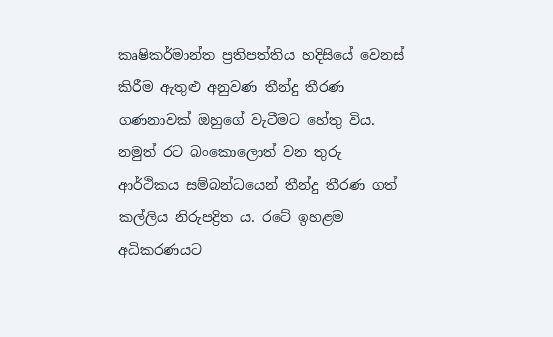කෘෂිකර්මාන්ත ප්‍රතිපත්තිය හදිසියේ වෙනස් කිරීම ඇතුළු අනුවණ තීන්දු තීරණ ගණනාවක් ඔහුගේ වැටීමට හේතු විය. නමුත් රට බංකොලොත් වන තුරු ආර්ථිකය සම්බන්ධයෙන් තීන්දු තීරණ ගත් කල්ලිය නිරුපද්‍රිත ය. රටේ ඉහළම අධිකරණයට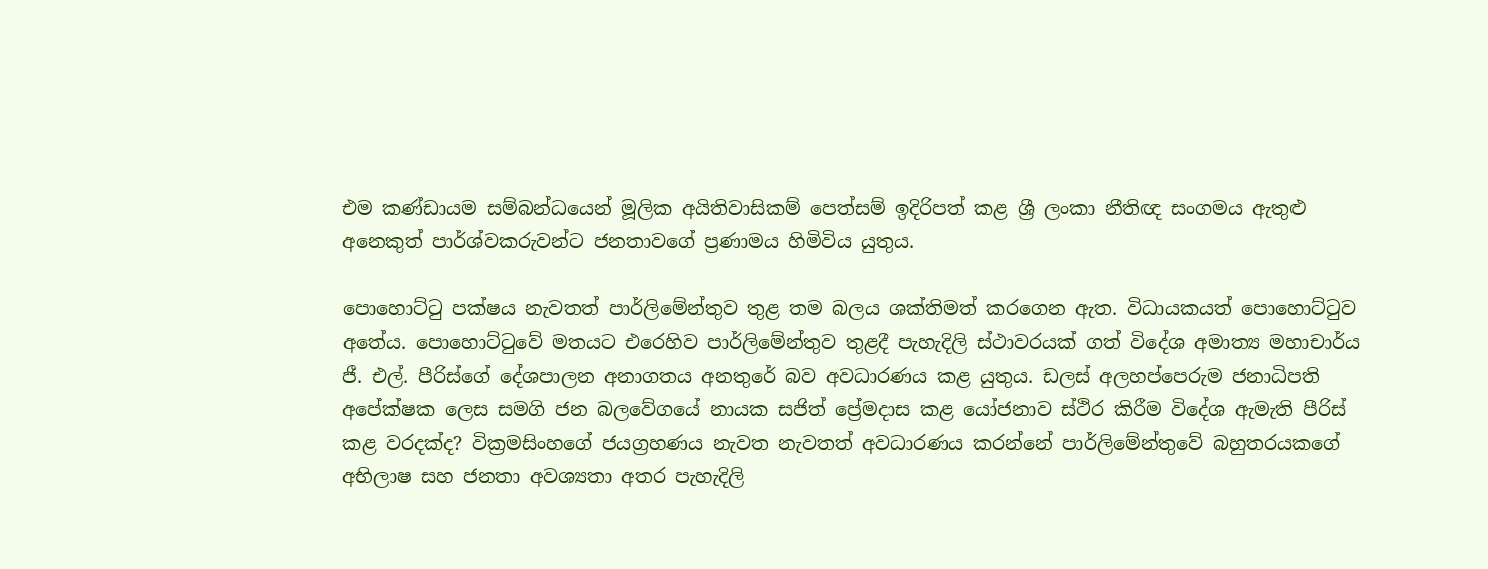එම කණ්ඩායම සම්බන්ධයෙන් මූලික අයිතිවාසිකම් පෙත්සම් ඉදිරිපත් කළ ශ්‍රී ලංකා නීතිඥ සංගමය ඇතුළු අනෙකුත් පාර්ශ්වකරුවන්ට ජනතාවගේ ප්‍රණාමය හිමිවිය යුතුය.

පොහොට්ටු පක්ෂය නැවතත් පාර්ලිමේන්තුව තුළ තම බලය ශක්තිමත් කරගෙන ඇත. විධායකයත් පොහොට්ටුව අතේය. පොහොට්ටුවේ මතයට එරෙහිව පාර්ලිමේන්තුව තුළදී පැහැදිලි ස්ථාවරයක් ගත් විදේශ අමාත්‍ය මහාචාර්ය ජී. එල්. පීරිස්ගේ දේශපාලන අනාගතය අනතුරේ බව අවධාරණය කළ යුතුය. ඩලස් අලහප්පෙරුම ජනාධිපති අපේක්ෂක ලෙස සමගි ජන බලවේගයේ නායක සජිත් ප්‍රේමදාස කළ යෝජනාව ස්ථිර කිරීම විදේශ ඇමැති පීරිස් කළ වරදක්ද? වික්‍රමසිංහගේ ජයග්‍රහණය නැවත නැවතත් අවධාරණය කරන්නේ පාර්ලිමේන්තුවේ බහුතරයකගේ අභිලාෂ සහ ජනතා අවශ්‍යතා අතර පැහැදිලි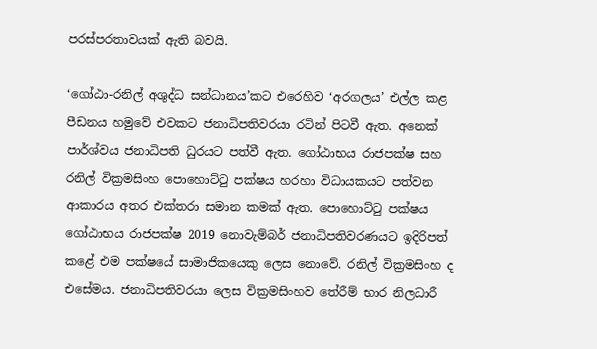පරස්පරතාවයක් ඇති බවයි.

‘ගෝඨා-රනිල් අශුද්ධ සන්ධානය’කට එරෙහිව ‘අරගලය’ එල්ල කළ පීඩනය හමුවේ එවකට ජනාධිපතිවරයා රටින් පිටවී ඇත. අනෙක් පාර්ශ්වය ජනාධිපති ධුරයට පත්වී ඇත. ගෝඨාභය රාජපක්ෂ සහ රනිල් වික්‍රමසිංහ පොහොට්ටු පක්ෂය හරහා විධායකයට පත්වන ආකාරය අතර එක්තරා සමාන කමක් ඇත. පොහොට්ටු පක්ෂය ගෝඨාභය රාජපක්ෂ 2019 නොවැම්බර් ජනාධිපතිවරණයට ඉදිරිපත් කළේ එම පක්ෂයේ සාමාජිකයෙකු ලෙස නොවේ. රනිල් වික්‍රමසිංහ ද එසේමය. ජනාධිපතිවරයා ලෙස වික්‍රමසිංහව තේරීම් භාර නිලධාරී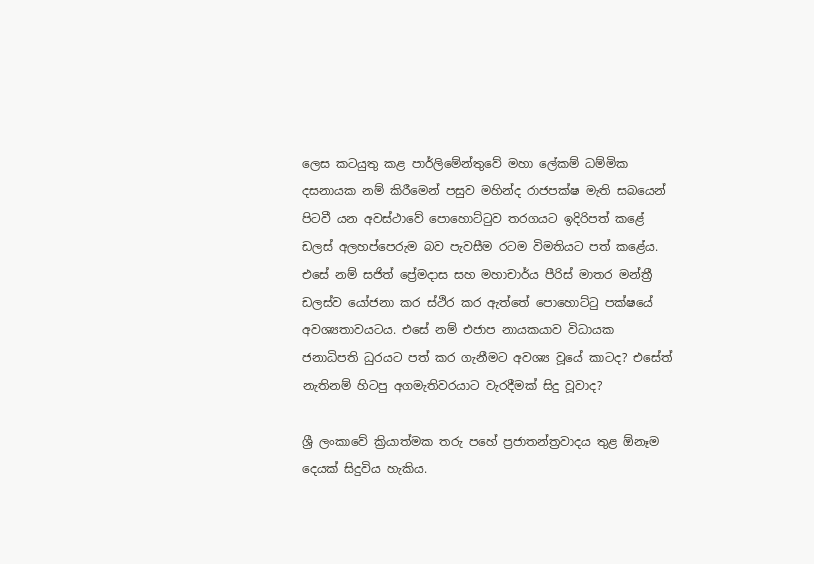ලෙස කටයුතු කළ පාර්ලිමේන්තුවේ මහා ලේකම් ධම්මික දසනායක නම් කිරීමෙන් පසුව මහින්ද රාජපක්ෂ මැති සබයෙන් පිටවී යන අවස්ථාවේ පොහොට්ටුව තරගයට ඉදිරිපත් කළේ ඩලස් අලහප්පෙරුම බව පැවසීම රටම විමතියට පත් කළේය. එසේ නම් සජිත් ප්‍රේමදාස සහ මහාචාර්ය පීරිස් මාතර මන්ත්‍රී ඩලස්ව යෝජනා කර ස්ථිර කර ඇත්තේ පොහොට්ටු පක්ෂයේ අවශ්‍යතාවයටය. එසේ නම් එජාප නායකයාව විධායක ජනාධිපති ධුරයට පත් කර ගැනීමට අවශ්‍ය වූයේ කාටද? එසේත් නැතිනම් හිටපු අගමැතිවරයාට වැරදීමක් සිදු වූවාද?

ශ්‍රී ලංකාවේ ක්‍රියාත්මක තරු පහේ ප්‍රජාතන්ත්‍රවාදය තුළ ඕනෑම දෙයක් සිදුවිය හැකිය.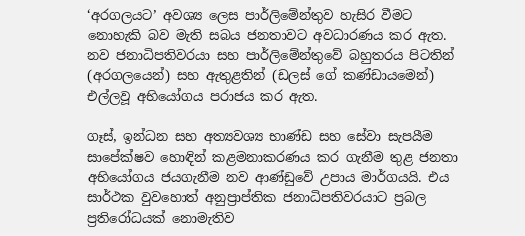‘අරගලයට’ අවශ්‍ය ලෙස පාර්ලිමේන්තුව හැසිර වීමට නොහැකි බව මැති සබය ජනතාවට අවධාරණය කර ඇත. නව ජනාධිපතිවරයා සහ පාර්ලිමේන්තුවේ බහුතරය පිටතින් (අරගලයෙන්) සහ ඇතුළතින් (ඩලස් ගේ කණ්ඩායමෙන්) එල්ලවූ අභියෝගය පරාජය කර ඇත.

ගෑස්, ඉන්ධන සහ අත්‍යවශ්‍ය භාණ්ඩ සහ සේවා සැපයීම සාපේක්ෂව හොඳින් කළමනාකරණය කර ගැනීම තුළ ජනතා අභියෝගය ජයගැනීම නව ආණ්ඩුවේ උපාය මාර්ගයයි. එය සාර්ථක වුවහොත් අනුප්‍රාප්තික ජනාධිපතිවරයාට ප්‍රබල ප්‍රතිරෝධයක් නොමැතිව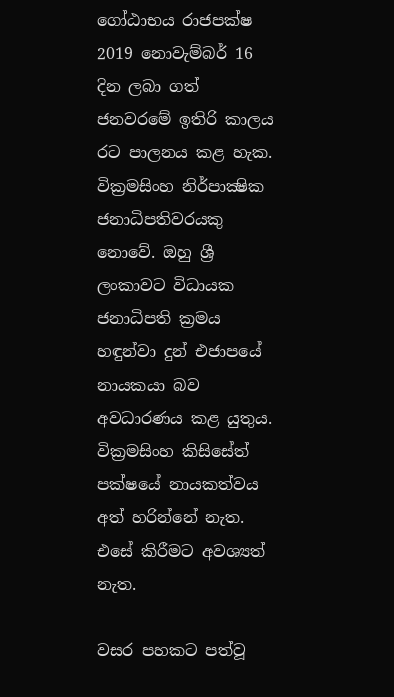ගෝඨාභය රාජපක්ෂ 2019 නොවැම්බර් 16 දින ලබා ගත් ජනවරමේ ඉතිරි කාලය රට පාලනය කළ හැක. වික්‍රමසිංහ නිර්පාක්‍ෂික ජනාධිපතිවරයකු නොවේ. ඔහු ශ්‍රී ලංකාවට විධායක ජනාධිපති ක්‍රමය හඳුන්වා දුන් එජාපයේ නායකයා බව අවධාරණය කළ යුතුය. වික්‍රමසිංහ කිසිසේත් පක්ෂයේ නායකත්වය අත් හරින්නේ නැත. එසේ කිරීමට අවශ්‍යත් නැත.

වසර පහකට පත්වූ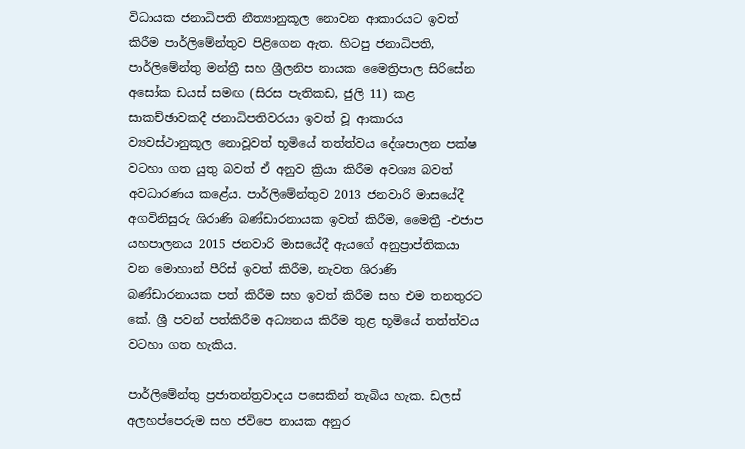විධායක ජනාධිපති නීත්‍යානුකූල නොවන ආකාරයට ඉවත් කිරීම පාර්ලිමේන්තුව පිළිගෙන ඇත. හිටපු ජනාධිපති, පාර්ලිමේන්තු මන්ත්‍රී සහ ශ්‍රීලනිප නායක මෛත්‍රිපාල සිරිසේන අසෝක ඩයස් සමඟ (සිරස පැතිකඩ, ජුලි 11) කළ සාකච්ඡාවකදී ජනාධිපතිවරයා ඉවත් වූ ආකාරය ව්‍යවස්ථානුකූල නොවූවත් භූමියේ තත්ත්වය දේශපාලන පක්ෂ වටහා ගත යුතු බවත් ඒ අනුව ක්‍රියා කිරීම අවශ්‍ය බවත් අවධාරණය කළේය. පාර්ලිමේන්තුව 2013 ජනවාරි මාසයේදී අගවිනිසුරු ශිරාණි බණ්ඩාරනායක ඉවත් කිරීම, මෛත්‍රී -එජාප යහපාලනය 2015 ජනවාරි මාසයේදී ඇයගේ අනුප්‍රාප්තිකයා වන මොහාන් පීරිස් ඉවත් කිරීම, නැවත ශිරාණි බණ්ඩාරනායක පත් කිරීම සහ ඉවත් කිරීම සහ එම තනතුරට කේ. ශ්‍රී පවන් පත්කිරීම අධ්‍යනය කිරීම තුළ භූමියේ තත්ත්වය වටහා ගත හැකිය.

පාර්ලිමේන්තු ප්‍රජාතන්ත්‍රවාදය පසෙකින් තැබිය හැක. ඩලස් අලහප්පෙරුම සහ ජවිපෙ නායක අනුර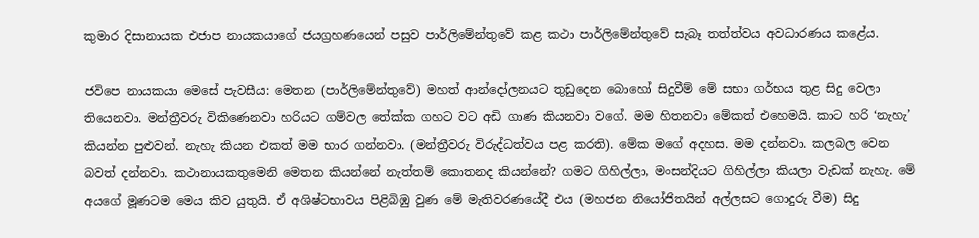කුමාර දිසානායක එජාප නායකයාගේ ජයග්‍රහණයෙන් පසුව පාර්ලිමේන්තුවේ කළ කථා පාර්ලිමේන්තුවේ සැබෑ තත්ත්වය අවධාරණය කළේය.

ජවිපෙ නායකයා මෙසේ පැවසීය: මෙතන (පාර්ලිමේන්තුවේ) මහත් ආන්දෝලනයට තුඩුදෙන බොහෝ සිදුවීම් මේ සභා ගර්භය තුළ සිදු වෙලා තියෙනවා. මන්ත්‍රීවරු විකිණෙනවා හරියට ගම්වල තේක්ක ගහට වට අඩි ගාණ කියනවා වගේ. මම හිතනවා මේකත් එහෙමයි. කාට හරි ‘නැහැ’ කියන්න පුළුවන්. නැහැ කියන එකත් මම භාර ගන්නවා. (මන්ත්‍රීවරු විරුද්ධත්වය පළ කරති). මේක මගේ අදහස. මම දන්නවා. කලබල වෙන බවත් දන්නවා. කථානායකතුමෙනි මෙතන කියන්නේ නැත්තම් කොතනද කියන්නේ? ගමට ගිහිල්ලා, මංසන්දියට ගිහිල්ලා කියලා වැඩක් නැහැ. මේ අයගේ මූණටම මෙය කිව යුතුයි. ඒ අශිෂ්ටභාවය පිළිබිඹු වුණ මේ මැතිවරණයේදී එය (මහජන නියෝජිතයින් අල්ලසට ගොදුරු වීම) සිදු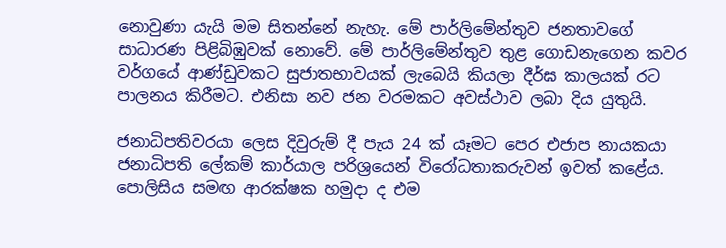නොවුණා යැයි මම සිතන්නේ නැහැ. මේ පාර්ලිමේන්තුව ජනතාවගේ සාධාරණ පිළිබිඹුවක් නොවේ. මේ පාර්ලිමේන්තුව තුළ ගොඩනැගෙන කවර වර්ගයේ ආණ්ඩුවකට සුජාතභාවයක් ලැබෙයි කියලා දීර්ඝ කාලයක් රට පාලනය කිරීමට. එනිසා නව ජන වරමකට අවස්ථාව ලබා දිය යුතුයි.

ජනාධිපතිවරයා ලෙස දිවුරුම් දී පැය 24 ක් යෑමට පෙර එජාප නායකයා ජනාධිපති ලේකම් කාර්යාල පරිශ්‍රයෙන් විරෝධතාකරුවන් ඉවත් කළේය. පොලිසිය සමඟ ආරක්ෂක හමුදා ද එම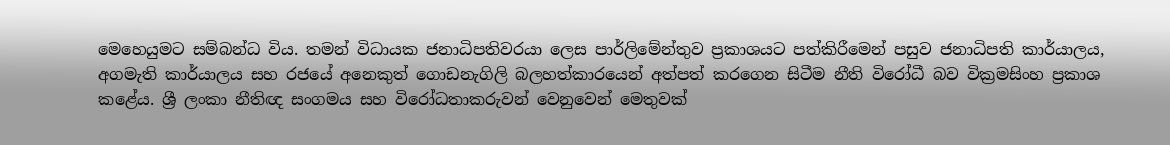මෙහෙයුමට සම්බන්ධ විය. තමන් විධායක ජනාධිපතිවරයා ලෙස පාර්ලිමේන්තුව ප්‍රකාශයට පත්කිරීමෙන් පසුව ජනාධිපති කාර්යාලය, අගමැති කාර්යාලය සහ රජයේ අනෙකුත් ගොඩනැගිලි බලහත්කාරයෙන් අත්පත් කරගෙන සිටීම නීති විරෝධී බව වික්‍රමසිංහ ප්‍රකාශ කළේය. ශ්‍රී ලංකා නීතිඥ සංගමය සහ විරෝධතාකරුවන් වෙනුවෙන් මෙතුවක්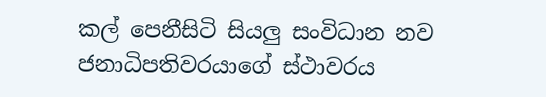කල් පෙනීසිටි සියලු සංවිධාන නව ජනාධිපතිවරයාගේ ස්ථාවරය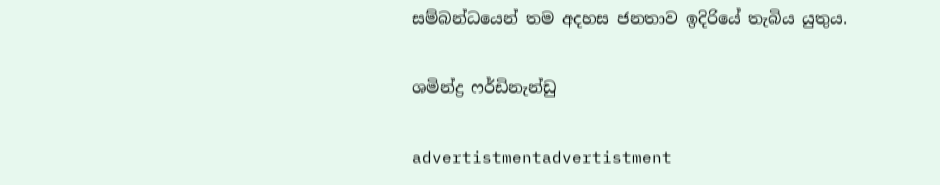සම්බන්ධයෙන් තම අදහස ජනතාව ඉදිරියේ තැබිය යුතුය.

ශමින්ද්‍ර ෆර්ඩිනැන්ඩු

advertistmentadvertistment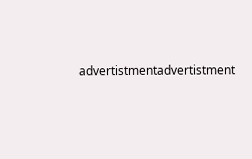advertistmentadvertistment